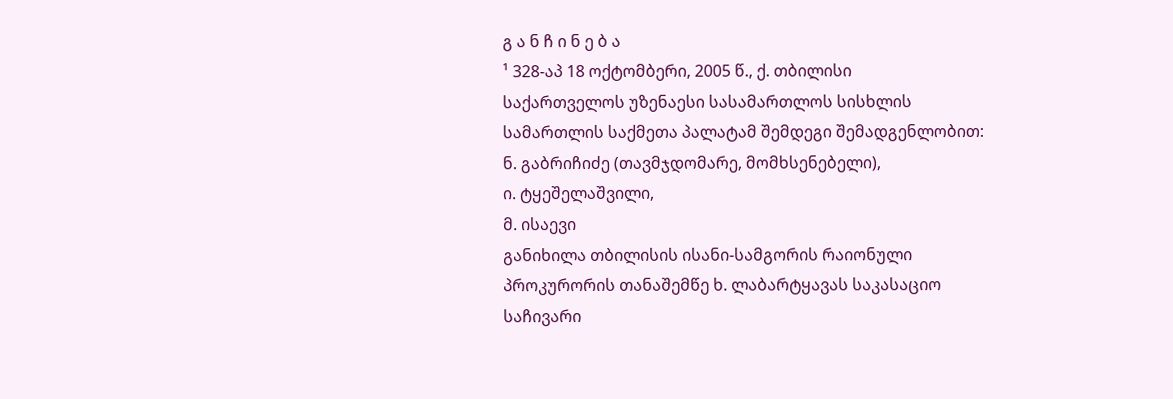გ ა ნ ჩ ი ნ ე ბ ა
¹ 328-აპ 18 ოქტომბერი, 2005 წ., ქ. თბილისი
საქართველოს უზენაესი სასამართლოს სისხლის სამართლის საქმეთა პალატამ შემდეგი შემადგენლობით: ნ. გაბრიჩიძე (თავმჯდომარე, მომხსენებელი),
ი. ტყეშელაშვილი,
მ. ისაევი
განიხილა თბილისის ისანი-სამგორის რაიონული პროკურორის თანაშემწე ხ. ლაბარტყავას საკასაციო საჩივარი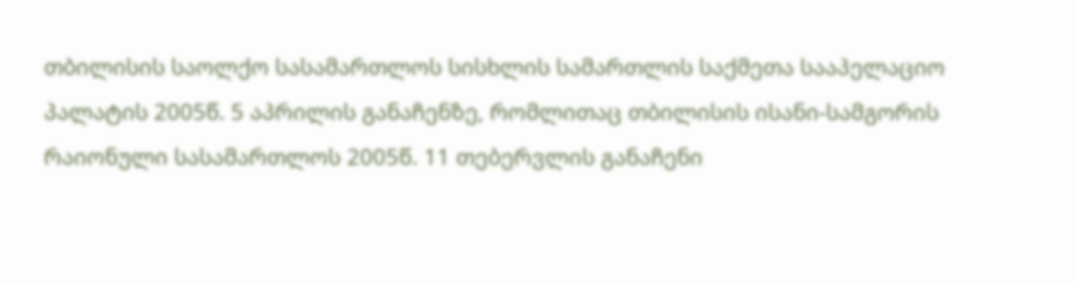თბილისის საოლქო სასამართლოს სისხლის სამართლის საქმეთა სააპელაციო პალატის 2005წ. 5 აპრილის განაჩენზე, რომლითაც თბილისის ისანი-სამგორის რაიონული სასამართლოს 2005წ. 11 თებერვლის განაჩენი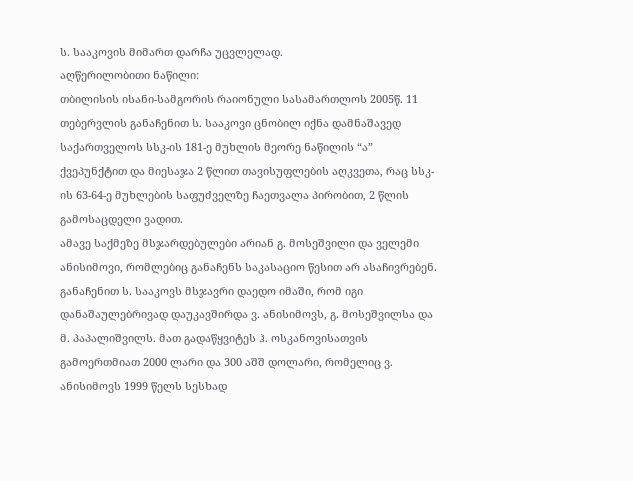ს. სააკოვის მიმართ დარჩა უცვლელად.
აღწერილობითი ნაწილი:
თბილისის ისანი-სამგორის რაიონული სასამართლოს 2005წ. 11 თებერვლის განაჩენით ს. სააკოვი ცნობილ იქნა დამნაშავედ საქართველოს სსკ-ის 181-ე მუხლის მეორე ნაწილის “ა” ქვეპუნქტით და მიესაჯა 2 წლით თავისუფლების აღკვეთა, რაც სსკ-ის 63-64-ე მუხლების საფუძველზე ჩაეთვალა პირობით, 2 წლის გამოსაცდელი ვადით.
ამავე საქმეზე მსჯარდებულები არიან გ. მოსეშვილი და ველემი ანისიმოვი, რომლებიც განაჩენს საკასაციო წესით არ ასაჩივრებენ.
განაჩენით ს. სააკოვს მსჯავრი დაედო იმაში, რომ იგი დანაშაულებრივად დაუკავშირდა ვ. ანისიმოვს, გ. მოსეშვილსა და მ. პაპალიშვილს. მათ გადაწყვიტეს ჰ. ოსკანოვისათვის გამოერთმიათ 2000 ლარი და 300 აშშ დოლარი, რომელიც ვ. ანისიმოვს 1999 წელს სესხად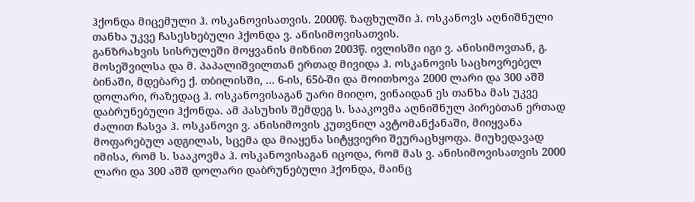ჰქონდა მიცემული ჰ. ოსკანოვისათვის. 2000წ. ზაფხულში ჰ. ოსკანოვს აღნიშნული თანხა უკვე ჩასესხებული ჰქონდა ვ. ანისიმოვისათვის.
განზრახვის სისრულეში მოყვანის მიზნით 2003წ. ივლისში იგი ვ. ანისიმოვთან, გ. მოსეშვილსა და მ. პაპალიშვილთან ერთად მივიდა ჰ. ოსკანოვის საცხოვრებელ ბინაში, მდებარე ქ. თბილისში, ... 6-ის, 65ბ-ში და მოითხოვა 2000 ლარი და 300 აშშ დოლარი, რაზედაც ჰ. ოსკანოვისაგან უარი მიიღო, ვინაიდან ეს თანხა მას უკვე დაბრუნებული ჰქონდა. ამ პასუხის შემდეგ ს. სააკოვმა აღნიშნულ პირებთან ერთად ძალით ჩასვა ჰ. ოსკანოვი ვ. ანისიმოვის კუთვნილ ავტომანქანაში, მიიყვანა მოფარებულ ადგილას, სცემა და მიაყენა სიტყვიერი შეურაცხყოფა. მიუხედავად იმისა, რომ ს. სააკოვმა ჰ. ოსკანოვისაგან იცოდა, რომ მას ვ. ანისიმოვისათვის 2000 ლარი და 300 აშშ დოლარი დაბრუნებული ჰქონდა, მაინც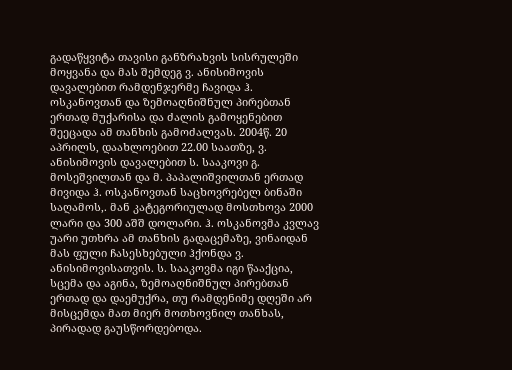გადაწყვიტა თავისი განზრახვის სისრულეში მოყვანა და მას შემდეგ ვ. ანისიმოვის დავალებით რამდენჯერმე ჩავიდა ჰ. ოსკანოვთან და ზემოაღნიშნულ პირებთან ერთად მუქარისა და ძალის გამოყენებით შეეცადა ამ თანხის გამოძალვას. 2004წ. 20 აპრილს, დაახლოებით 22.00 საათზე, ვ. ანისიმოვის დავალებით ს. სააკოვი გ. მოსეშვილთან და მ. პაპალიშვილთან ერთად მივიდა ჰ. ოსკანოვთან საცხოვრებელ ბინაში საღამოს,. მან კატეგორიულად მოსთხოვა 2000 ლარი და 300 აშშ დოლარი. ჰ. ოსკანოვმა კვლავ უარი უთხრა ამ თანხის გადაცემაზე, ვინაიდან მას ფული ჩასესხებული ჰქონდა ვ. ანისიმოვისათვის. ს. სააკოვმა იგი წააქცია, სცემა და აგინა, ზემოაღნიშნულ პირებთან ერთად და დაემუქრა, თუ რამდენიმე დღეში არ მისცემდა მათ მიერ მოთხოვნილ თანხას, პირადად გაუსწორდებოდა.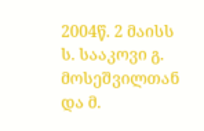2004წ. 2 მაისს ს. სააკოვი გ. მოსეშვილთან და მ.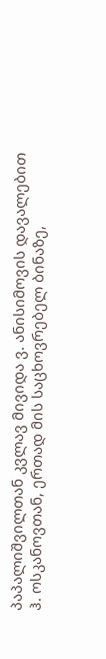პაპალიშვილთან კვლავ მივიდა ვ. ანისიმოვის დავალებით ჰ. ოსკანოვთან, ერთად მის საცხოვრებელ ბინაზე,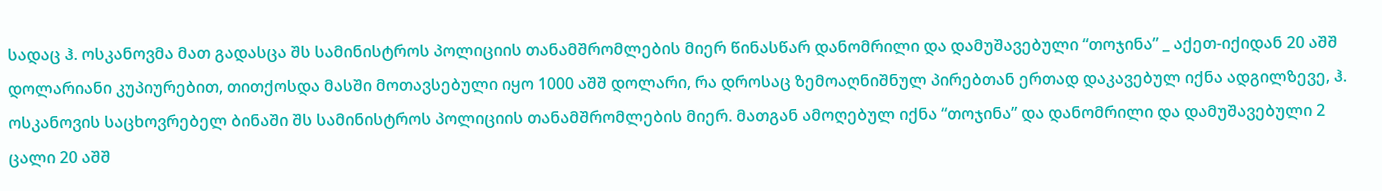სადაც ჰ. ოსკანოვმა მათ გადასცა შს სამინისტროს პოლიციის თანამშრომლების მიერ წინასწარ დანომრილი და დამუშავებული “თოჯინა” _ აქეთ-იქიდან 20 აშშ დოლარიანი კუპიურებით, თითქოსდა მასში მოთავსებული იყო 1000 აშშ დოლარი, რა დროსაც ზემოაღნიშნულ პირებთან ერთად დაკავებულ იქნა ადგილზევე, ჰ. ოსკანოვის საცხოვრებელ ბინაში შს სამინისტროს პოლიციის თანამშრომლების მიერ. მათგან ამოღებულ იქნა “თოჯინა” და დანომრილი და დამუშავებული 2 ცალი 20 აშშ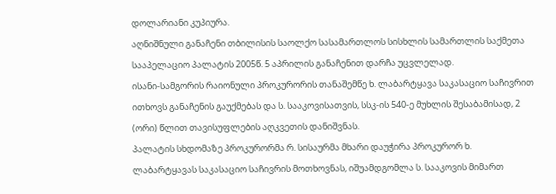დოლარიანი კუპიურა.
აღნიშნული განაჩენი თბილისის საოლქო სასამართლოს სისხლის სამართლის საქმეთა სააპელაციო პალატის 2005წ. 5 აპრილის განაჩენით დარჩა უცვლელად.
ისანი-სამგორის რაიონული პროკურორის თანაშემწე ხ. ლაბარტყავა საკასაციო საჩივრით ითხოვს განაჩენის გაუქმებას და ს. სააკოვისათვის, სსკ-ის 540-ე მუხლის შესაბამისად, 2 (ორი) წლით თავისუფლების აღკვეთის დანიშვნას.
პალატის სხდომაზე პროკურორმა რ. სისაურმა მხარი დაუჭირა პროკურორ ხ. ლაბარტყავას საკასაციო საჩივრის მოთხოვნას, იშუამდგომლა ს. სააკოვის მიმართ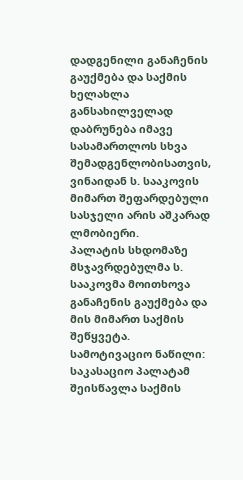დადგენილი განაჩენის გაუქმება და საქმის ხელახლა განსახილველად დაბრუნება იმავე სასამართლოს სხვა შემადგენლობისათვის, ვინაიდან ს. სააკოვის მიმართ შეფარდებული სასჯელი არის აშკარად ლმობიერი.
პალატის სხდომაზე მსჯავრდებულმა ს. სააკოვმა მოითხოვა განაჩენის გაუქმება და მის მიმართ საქმის შეწყვეტა.
სამოტივაციო ნაწილი:
საკასაციო პალატამ შეისწავლა საქმის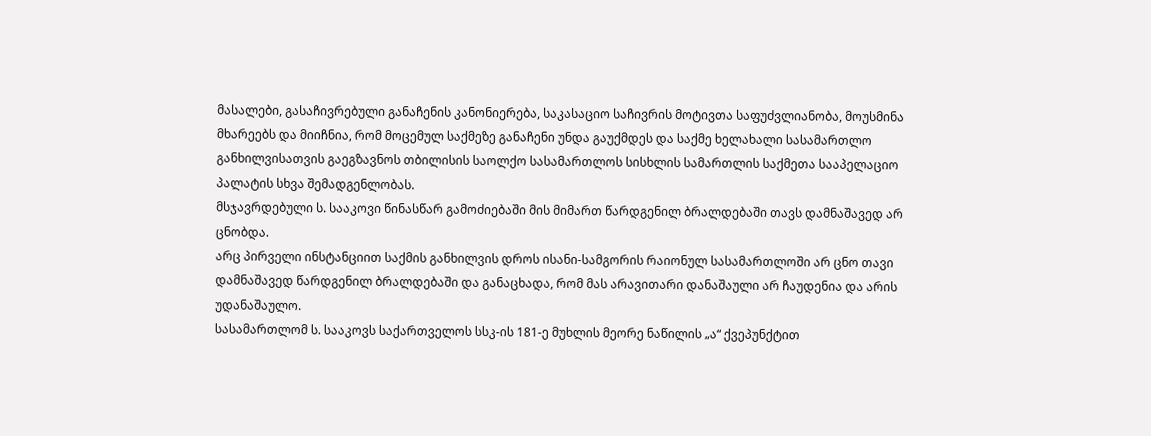მასალები, გასაჩივრებული განაჩენის კანონიერება, საკასაციო საჩივრის მოტივთა საფუძვლიანობა, მოუსმინა მხარეებს და მიიჩნია, რომ მოცემულ საქმეზე განაჩენი უნდა გაუქმდეს და საქმე ხელახალი სასამართლო განხილვისათვის გაეგზავნოს თბილისის საოლქო სასამართლოს სისხლის სამართლის საქმეთა სააპელაციო პალატის სხვა შემადგენლობას.
მსჯავრდებული ს. სააკოვი წინასწარ გამოძიებაში მის მიმართ წარდგენილ ბრალდებაში თავს დამნაშავედ არ ცნობდა.
არც პირველი ინსტანციით საქმის განხილვის დროს ისანი-სამგორის რაიონულ სასამართლოში არ ცნო თავი დამნაშავედ წარდგენილ ბრალდებაში და განაცხადა, რომ მას არავითარი დანაშაული არ ჩაუდენია და არის უდანაშაულო.
სასამართლომ ს. სააკოვს საქართველოს სსკ-ის 181-ე მუხლის მეორე ნაწილის „ა“ ქვეპუნქტით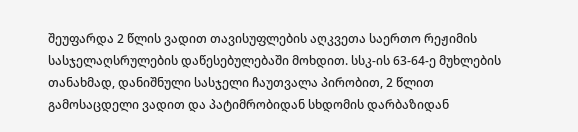შეუფარდა 2 წლის ვადით თავისუფლების აღკვეთა საერთო რეჟიმის სასჯელაღსრულების დაწესებულებაში მოხდით. სსკ-ის 63-64-ე მუხლების თანახმად, დანიშნული სასჯელი ჩაუთვალა პირობით, 2 წლით გამოსაცდელი ვადით და პატიმრობიდან სხდომის დარბაზიდან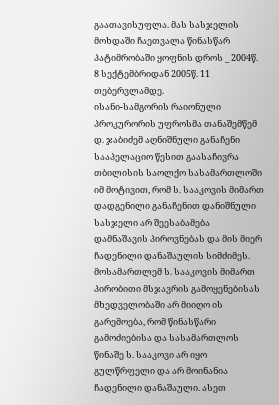გაათავისუფლა. მას სასჯელის მოხდაში ჩაეთვალა წინასწარ პატიმრობაში ყოფნის დროს _ 2004წ. 8 სექტემბრიდან 2005წ. 11 თებერვლამდე.
ისანი-სამგორის რაიონული პროკურორის უფროსმა თანაშემწემ დ. ჯაბიძემ აღნიშნული განაჩენი სააპელაციო წესით გაასაჩივრა თბილისის საოლქო სასამართლოში იმ მოტივით, რომ ს. სააკოვის მიმართ დადგენილი განაჩენით დანიშნული სასჯელი არ შეესაბამება დამნაშავის პიროვნებას და მის მიერ ჩადენილი დანაშაულის სიმძიმეს. მოსამართლემ ს. სააკოვის მიმართ პირობითი მსჯავრის გამოყენებისას მხედველობაში არ მიიღო ის გარემოება, რომ წინასწარი გამოძიებისა და სასამართლოს წინაშე ს. სააკოვი არ იყო გულწრფელი და არ მოინანია ჩადენილი დანაშაული. ასეთ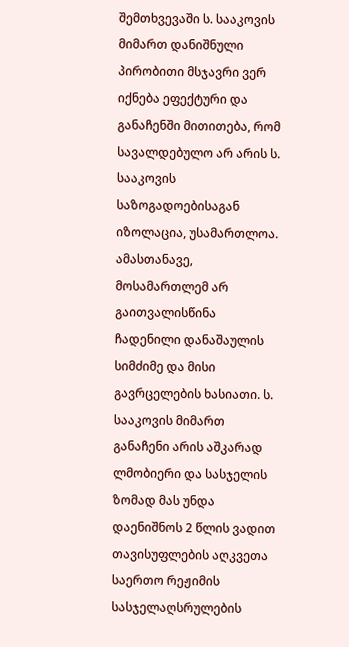შემთხვევაში ს. სააკოვის მიმართ დანიშნული პირობითი მსჯავრი ვერ იქნება ეფექტური და განაჩენში მითითება, რომ სავალდებულო არ არის ს. სააკოვის საზოგადოებისაგან იზოლაცია, უსამართლოა. ამასთანავე, მოსამართლემ არ გაითვალისწინა ჩადენილი დანაშაულის სიმძიმე და მისი გავრცელების ხასიათი. ს. სააკოვის მიმართ განაჩენი არის აშკარად ლმობიერი და სასჯელის ზომად მას უნდა დაენიშნოს 2 წლის ვადით თავისუფლების აღკვეთა საერთო რეჟიმის სასჯელაღსრულების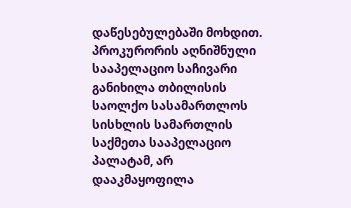დაწესებულებაში მოხდით.
პროკურორის აღნიშნული სააპელაციო საჩივარი განიხილა თბილისის საოლქო სასამართლოს სისხლის სამართლის საქმეთა სააპელაციო პალატამ, არ დააკმაყოფილა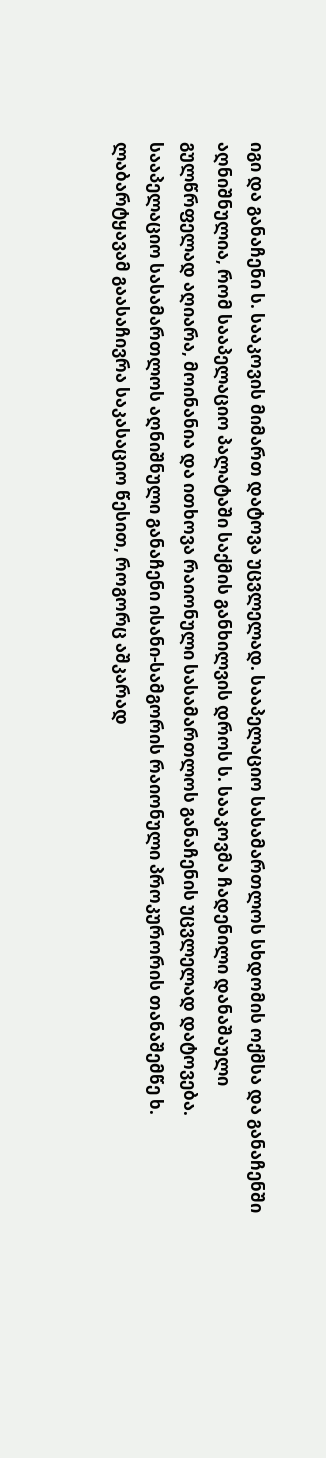იგი და განაჩენი ს. სააკოვის მიმართ დატოვა უცვლელად. სააპელაციო სასამართლოს სხდომის ოქმსა და განაჩენში აღნიშნულია, რომ სააპელაციო პალატაში საქმის განხილვის დროს ს. სააკოვმა ჩადენილი დანაშაული გულწრფელად აღიარა, მოინანია და ითხოვა რაიონული სასამართლოს განაჩენის უცვლელად დატოვება.
სააპელაციო სასამართლოს აღნიშნული განაჩენი ისანი-სამგორის რაიონული პროკურორის თანაშემწე ხ. ლაბარტყავამ გაასაჩივრა საკასაციო წესით, როგორც აშკარად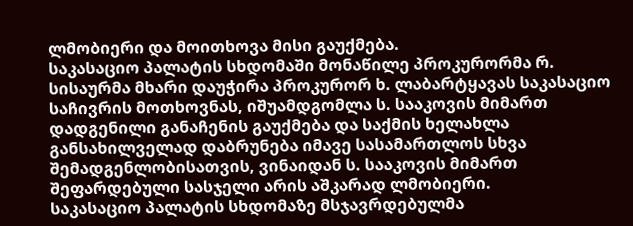ლმობიერი და მოითხოვა მისი გაუქმება.
საკასაციო პალატის სხდომაში მონაწილე პროკურორმა რ. სისაურმა მხარი დაუჭირა პროკურორ ხ. ლაბარტყავას საკასაციო საჩივრის მოთხოვნას, იშუამდგომლა ს. სააკოვის მიმართ დადგენილი განაჩენის გაუქმება და საქმის ხელახლა განსახილველად დაბრუნება იმავე სასამართლოს სხვა შემადგენლობისათვის, ვინაიდან ს. სააკოვის მიმართ შეფარდებული სასჯელი არის აშკარად ლმობიერი.
საკასაციო პალატის სხდომაზე მსჯავრდებულმა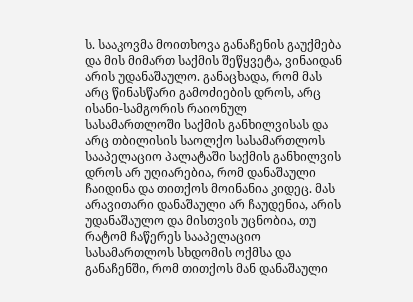ს. სააკოვმა მოითხოვა განაჩენის გაუქმება და მის მიმართ საქმის შეწყვეტა, ვინაიდან არის უდანაშაულო. განაცხადა, რომ მას არც წინასწარი გამოძიების დროს, არც ისანი-სამგორის რაიონულ სასამართლოში საქმის განხილვისას და არც თბილისის საოლქო სასამართლოს სააპელაციო პალატაში საქმის განხილვის დროს არ უღიარებია, რომ დანაშაული ჩაიდინა და თითქოს მოინანია კიდეც. მას არავითარი დანაშაული არ ჩაუდენია, არის უდანაშაულო და მისთვის უცნობია, თუ რატომ ჩაწერეს სააპელაციო სასამართლოს სხდომის ოქმსა და განაჩენში, რომ თითქოს მან დანაშაული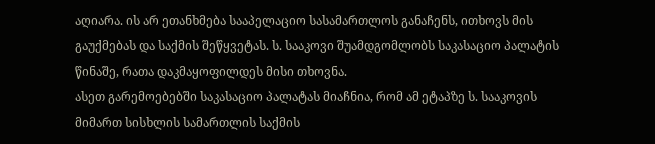აღიარა. ის არ ეთანხმება სააპელაციო სასამართლოს განაჩენს, ითხოვს მის გაუქმებას და საქმის შეწყვეტას. ს. სააკოვი შუამდგომლობს საკასაციო პალატის წინაშე, რათა დაკმაყოფილდეს მისი თხოვნა.
ასეთ გარემოებებში საკასაციო პალატას მიაჩნია, რომ ამ ეტაპზე ს. სააკოვის მიმართ სისხლის სამართლის საქმის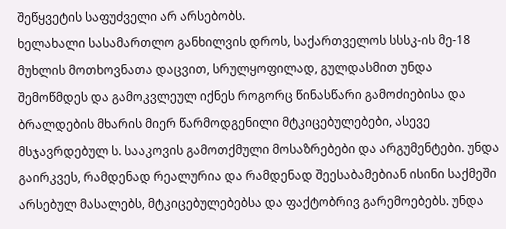შეწყვეტის საფუძველი არ არსებობს.
ხელახალი სასამართლო განხილვის დროს, საქართველოს სსსკ-ის მე-18 მუხლის მოთხოვნათა დაცვით, სრულყოფილად, გულდასმით უნდა შემოწმდეს და გამოკვლეულ იქნეს როგორც წინასწარი გამოძიებისა და ბრალდების მხარის მიერ წარმოდგენილი მტკიცებულებები, ასევე მსჯავრდებულ ს. სააკოვის გამოთქმული მოსაზრებები და არგუმენტები. უნდა გაირკვეს, რამდენად რეალურია და რამდენად შეესაბამებიან ისინი საქმეში არსებულ მასალებს, მტკიცებულებებსა და ფაქტობრივ გარემოებებს. უნდა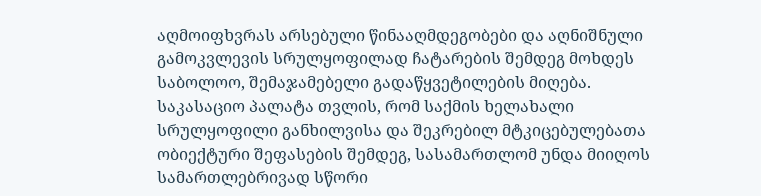აღმოიფხვრას არსებული წინააღმდეგობები და აღნიშნული გამოკვლევის სრულყოფილად ჩატარების შემდეგ მოხდეს საბოლოო, შემაჯამებელი გადაწყვეტილების მიღება.
საკასაციო პალატა თვლის, რომ საქმის ხელახალი სრულყოფილი განხილვისა და შეკრებილ მტკიცებულებათა ობიექტური შეფასების შემდეგ, სასამართლომ უნდა მიიღოს სამართლებრივად სწორი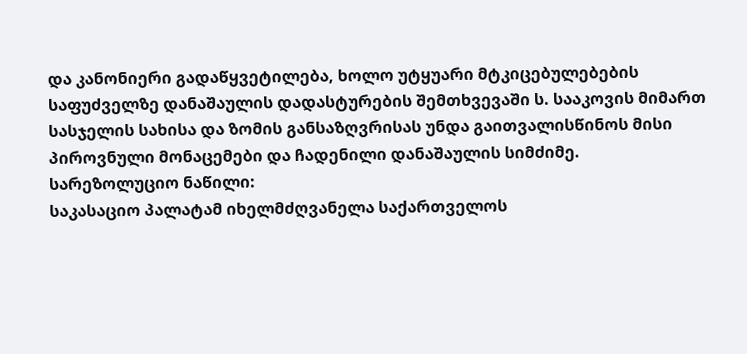და კანონიერი გადაწყვეტილება, ხოლო უტყუარი მტკიცებულებების საფუძველზე დანაშაულის დადასტურების შემთხვევაში ს. სააკოვის მიმართ სასჯელის სახისა და ზომის განსაზღვრისას უნდა გაითვალისწინოს მისი პიროვნული მონაცემები და ჩადენილი დანაშაულის სიმძიმე.
სარეზოლუციო ნაწილი:
საკასაციო პალატამ იხელმძღვანელა საქართველოს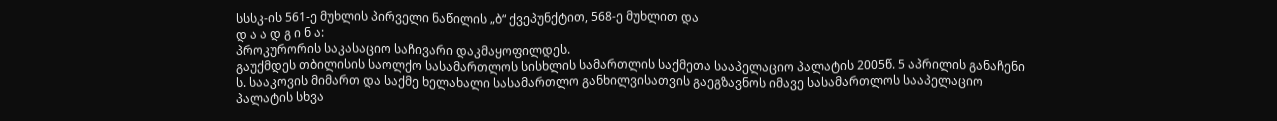სსსკ-ის 561-ე მუხლის პირველი ნაწილის „ბ“ ქვეპუნქტით, 568-ე მუხლით და
დ ა ა დ გ ი ნ ა:
პროკურორის საკასაციო საჩივარი დაკმაყოფილდეს.
გაუქმდეს თბილისის საოლქო სასამართლოს სისხლის სამართლის საქმეთა სააპელაციო პალატის 2005წ. 5 აპრილის განაჩენი ს. სააკოვის მიმართ და საქმე ხელახალი სასამართლო განხილვისათვის გაეგზავნოს იმავე სასამართლოს სააპელაციო პალატის სხვა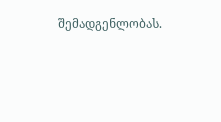შემადგენლობას.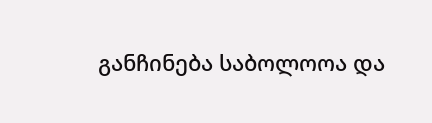განჩინება საბოლოოა და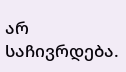არ საჩივრდება.